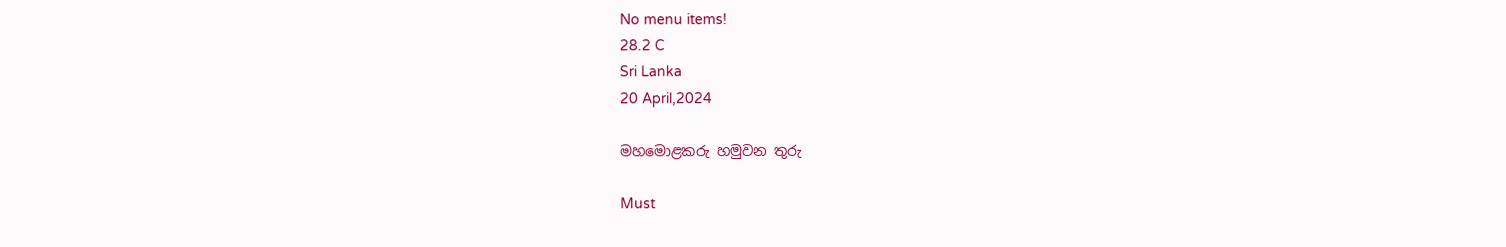No menu items!
28.2 C
Sri Lanka
20 April,2024

මහමොළකරු හමුවන තුරු

Must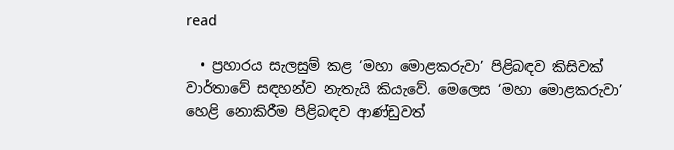read

  • ප්‍රහාරය සැලසුම් කළ ‘මහා මොළකරුවා’ පිළිබඳව කිසිවක් වාර්තාවේ සඳහන්ව නැතැයි කියැවේ. මෙලෙස ‘මහා මොළකරුවා’ හෙළි නොකිරීම පිළිබඳව ආණ්ඩුවත්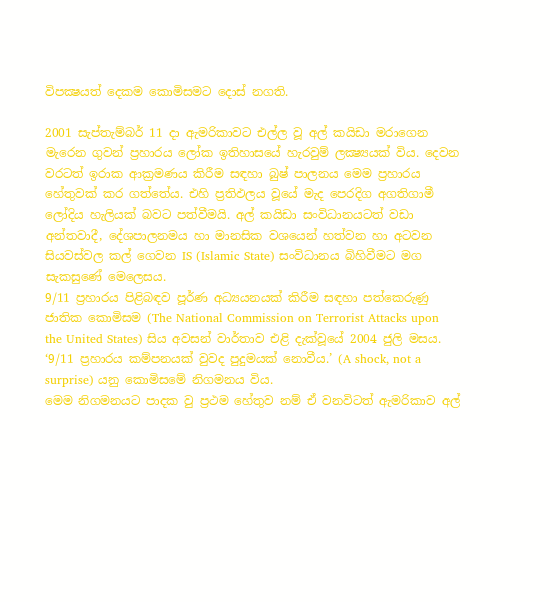විපක්‍ෂයත් දෙකම කොමිසමට දොස් නගති.

2001 සැප්තැම්බර් 11 දා ඇමරිකාවට එල්ල වූ අල් කයිඩා මරාගෙන මැරෙන ගුවන් ප්‍රහාරය ලෝක ඉතිහාසයේ හැරවුම් ලක්‍ෂ්‍යයක් විය. දෙවන වරටත් ඉරාක ආක්‍රමණය කිරීම සඳහා බුෂ් පාලනය මෙම ප්‍රහාරය හේතුවක් කර ගත්තේය. එහි ප්‍රතිඵලය වූයේ මැද පෙරදිග අගතිගාමී ලෝදිය හැලියක් බවට පත්වීමයි. අල් කයිඩා සංවිධානයටත් වඩා අන්තවාදී, දේශපාලනමය හා මානසික වශයෙන් හත්වන හා අටවන සියවස්වල කල් ගෙවන IS (Islamic State) සංවිධානය බිහිවීමට මග සැකසුණේ මෙලෙසය.
9/11 ප්‍රහාරය පිළිබඳව පූර්ණ අධ්‍යයනයක් කිරීම සඳහා පත්කෙරුණු ජාතික කොමිසම (The National Commission on Terrorist Attacks upon the United States) සිය අවසන් වාර්තාව එළි දැක්වූයේ 2004 ජුලි මසය. ‘9/11 ප්‍රහාරය කම්පනයක් වුවද පුදුමයක් නොවීය.’ (A shock, not a surprise) යනු කොමිසමේ නිගමනය විය.
මෙම නිගමනයට පාදක වු ප්‍රථම හේතුව නම් ඒ වනවිටත් ඇමරිකාව අල්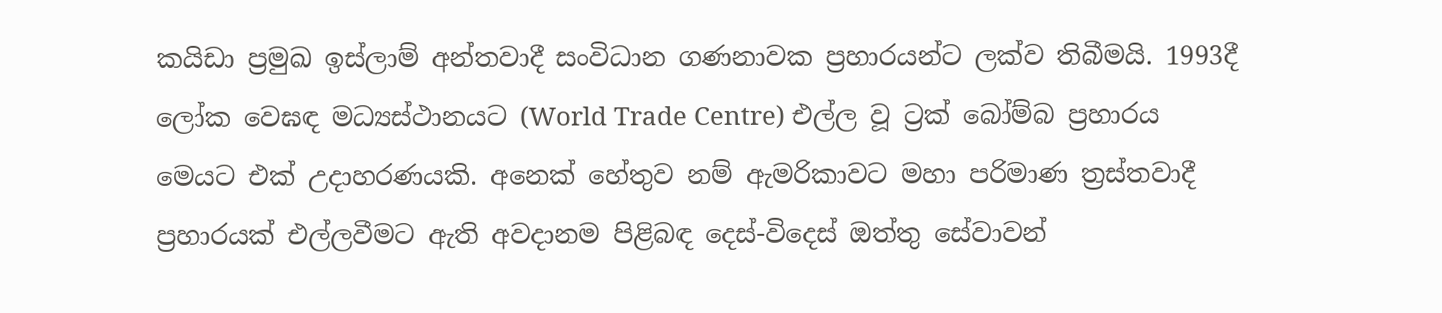කයිඩා ප්‍රමුඛ ඉස්ලාම් අන්තවාදී සංවිධාන ගණනාවක ප්‍රහාරයන්ට ලක්ව තිබීමයි. 1993දී ලෝක වෙඝඳ මධ්‍යස්ථානයට (World Trade Centre) එල්ල වූ ට්‍රක් බෝම්බ ප්‍රහාරය මෙයට එක් උදාහරණයකි. අනෙක් හේතුව නම් ඇමරිකාවට මහා පරිමාණ ත්‍රස්තවාදී ප්‍රහාරයක් එල්ලවීමට ඇති අවදානම පිළිබඳ දෙස්-විදෙස් ඔත්තු සේවාවන්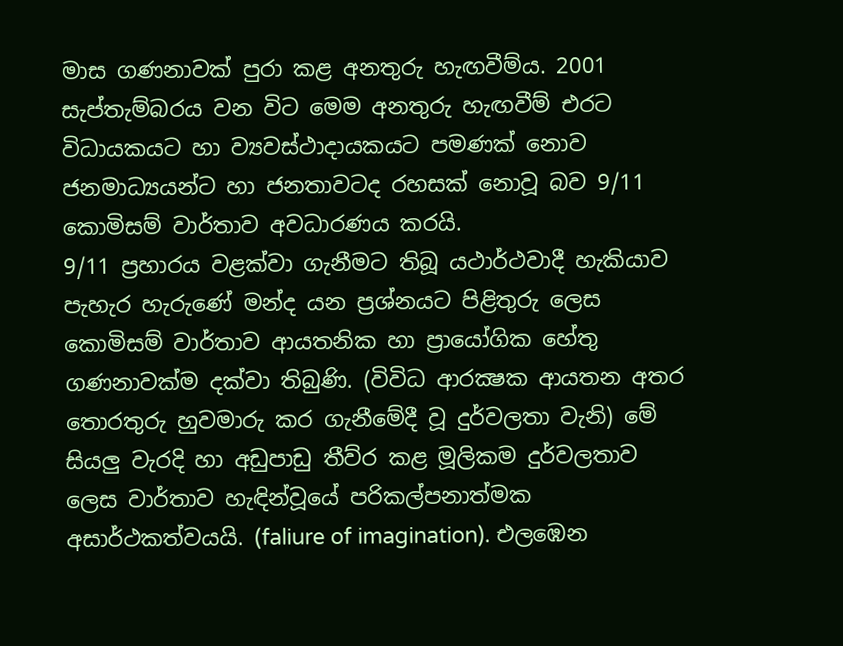මාස ගණනාවක් පුරා කළ අනතුරු හැඟවීම්ය. 2001 සැප්තැම්බරය වන විට මෙම අනතුරු හැඟවීම් එරට විධායකයට හා ව්‍යවස්ථාදායකයට පමණක් නොව ජනමාධ්‍යයන්ට හා ජනතාවටද රහසක් නොවූ බව 9/11 කොමිසම් වාර්තාව අවධාරණය කරයි.
9/11 ප්‍රහාරය වළක්වා ගැනීමට තිබූ යථාර්ථවාදී හැකියාව පැහැර හැරුණේ මන්ද යන ප්‍රශ්නයට පිළිතුරු ලෙස කොමිසම් වාර්තාව ආයතනික හා ප්‍රායෝගික හේතු ගණනාවක්ම දක්වා තිබුණි. (විවිධ ආරක්‍ෂක ආයතන අතර තොරතුරු හුවමාරු කර ගැනීමේදී වූ දුර්වලතා වැනි) මේ සියලු වැරදි හා අඩුපාඩු තීව්ර කළ මූලිකම දුර්වලතාව ලෙස වාර්තාව හැඳින්වූයේ පරිකල්පනාත්මක අසාර්ථකත්වයයි. (faliure of imagination). එලඹෙන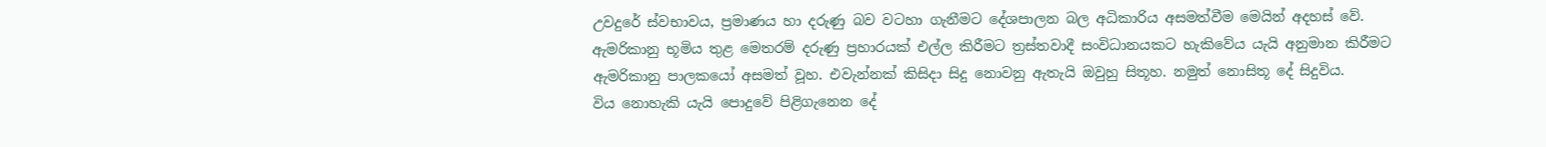උවදුරේ ස්වභාවය, ප්‍රමාණය හා දරුණු බව වටහා ගැනීමට දේශපාලන බල අධිකාරිය අසමත්වීම මෙයින් අදහස් වේ. ඇමරිකානු භූමිය තුළ මෙතරම් දරුණු ප්‍රහාරයක් එල්ල කිරීමට ත්‍රස්තවාදී සංවිධානයකට හැකිවේය යැයි අනුමාන කිරීමට ඇමරිකානු පාලකයෝ අසමත් වූහ. එවැන්නක් කිසිදා සිදු නොවනු ඇතැයි ඔවුහු සිතූහ. නමුත් නොසිතූ දේ සිදුවිය.
විය නොහැකි යැයි පොදුවේ පිළිගැනෙන දේ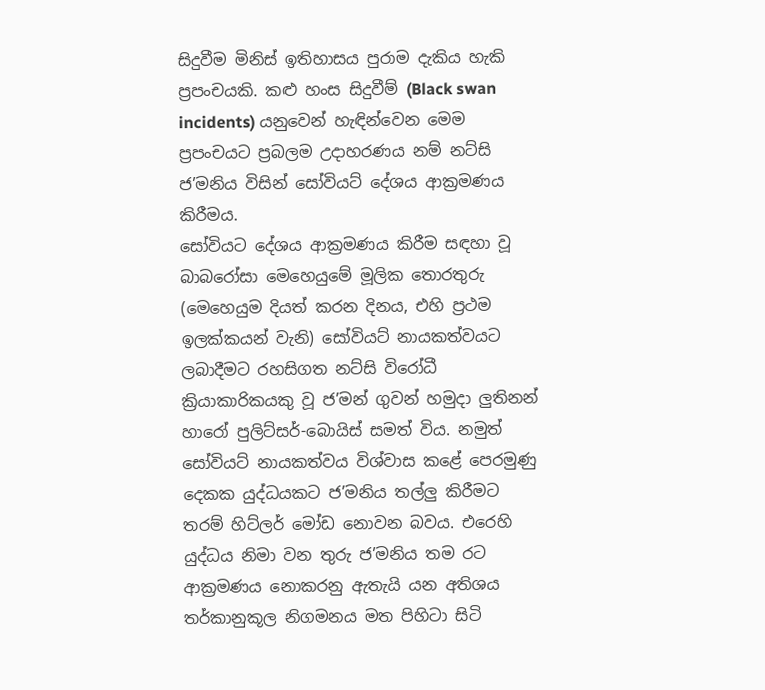සිදුවීම මිනිස් ඉතිහාසය පුරාම දැකිය හැකි ප්‍රපංචයකි. කළු හංස සිදුවීම් (Black swan incidents) යනුවෙන් හැඳින්වෙන මෙම ප්‍රපංචයට ප්‍රබලම උදාහරණය නම් නට්සි ජ’මනිය විසින් සෝවියට් දේශය ආක්‍රමණය කිරීමය.
සෝවියට දේශය ආක්‍රමණය කිරීම සඳහා වූ බාබරෝසා මෙහෙයුමේ මූලික තොරතුරු (මෙහෙයුම දියත් කරන දිනය, එහි ප්‍රථම ඉලක්කයන් වැනි) සෝවියට් නායකත්වයට ලබාදීමට රහසිගත නට්සි විරෝධී ක්‍රියාකාරිකයකු වූ ජ’මන් ගුවන් හමුදා ලුතිනන් හාරෝ පුලිට්සර්-බොයිස් සමත් විය. නමුත් සෝවියට් නායකත්වය විශ්වාස කළේ පෙරමුණු දෙකක යුද්ධයකට ජ’මනිය තල්ලු කිරීමට තරම් හිට්ලර් මෝඩ නොවන බවය. එරෙහි යුද්ධය නිමා වන තුරු ජ’මනිය තම රට ආක්‍රමණය නොකරනු ඇතැයි යන අතිශය තර්කානුකූල නිගමනය මත පිහිටා සිටි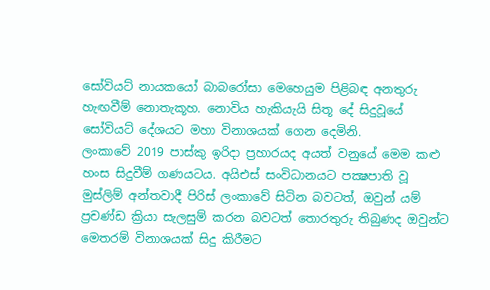සෝවියට් නායකයෝ බාබරෝසා මෙහෙයුම පිළිබඳ අනතුරු හැඟවීම් නොතැකූහ. නොවිය හැකියැයි සිතූ දේ සිදුවූයේ සෝවියට් දේශයට මහා විනාශයක් ගෙන දෙමිනි.
ලංකාවේ 2019 පාස්කු ඉරිදා ප්‍රහාරයද අයත් වනුයේ මෙම කළු හංස සිදුවීම් ගණයටය. අයිඑස් සංවිධානයට පක්‍ෂපාති වූ මුස්ලිම් අන්තවාදී පිරිස් ලංකාවේ සිටින බවටත්, ඔවුන් යම් ප්‍රචණ්ඩ ක්‍රියා සැලසුම් කරන බවටත් තොරතුරු තිබුණද ඔවුන්ට මෙතරම් විනාශයක් සිදු කිරීමට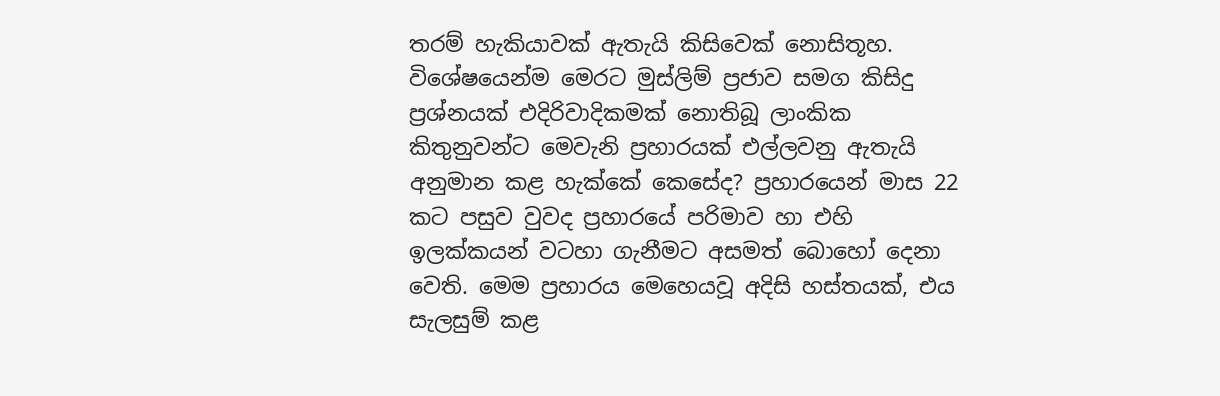තරම් හැකියාවක් ඇතැයි කිසිවෙක් නොසිතූහ. විශේෂයෙන්ම මෙරට මුස්ලිම් ප්‍රජාව සමග කිසිදු ප්‍රශ්නයක් එදිරිවාදිකමක් නොතිබූ ලාංකික කිතුනුවන්ට මෙවැනි ප්‍රහාරයක් එල්ලවනු ඇතැයි අනුමාන කළ හැක්කේ කෙසේද? ප්‍රහාරයෙන් මාස 22 කට පසුව වුවද ප්‍රහාරයේ පරිමාව හා එහි ඉලක්කයන් වටහා ගැනීමට අසමත් බොහෝ දෙනා වෙති. මෙම ප්‍රහාරය මෙහෙයවූ අදිසි හස්තයක්, එය සැලසුම් කළ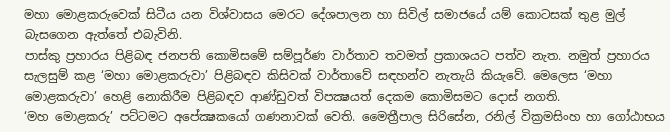මහා මොළකරුවෙක් සිටීය යන විශ්වාසය මෙරට දේශපාලන හා සිවිල් සමාජයේ යම් කොටසක් තුළ මුල් බැසගෙන ඇත්තේ එබැවිනි.
පාස්කු ප්‍රහාරය පිළිබඳ ජනපති කොමිසමේ සම්පූර්ණ වාර්තාව තවමත් ප්‍රකාශයට පත්ව නැත. නමුත් ප්‍රහාරය සැලසුම් කළ ‘මහා මොළකරුවා’ පිළිබඳව කිසිවක් වාර්තාවේ සඳහන්ව නැතැයි කියැවේ. මෙලෙස ‘මහා මොළකරුවා’ හෙළි නොකිරීම පිළිබඳව ආණ්ඩුවත් විපක්‍ෂයත් දෙකම කොමිසමට දොස් නගති.
‘මහ මොළකරු’ පට්ටමට අපේක්‍ෂකයෝ ගණනාවක් වෙති. මෛත්‍රීපාල සිරිසේන, රනිල් වික්‍රමසිංහ හා ගෝඨාභය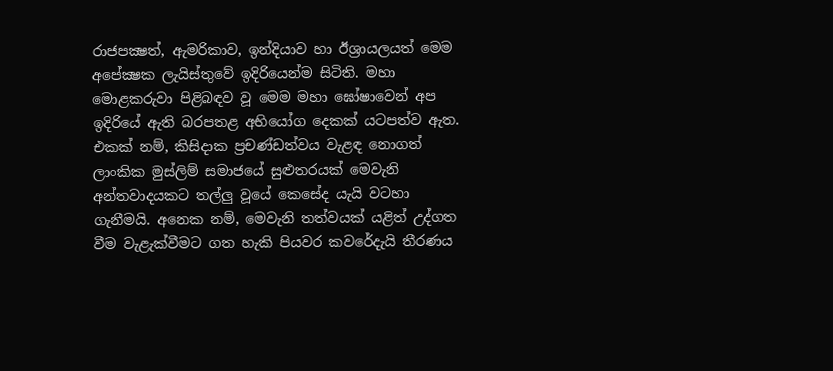රාජපක්‍ෂත්, ඇමරිකාව, ඉන්දියාව හා ඊශ්‍රායලයත් මෙම අපේක්‍ෂක ලැයිස්තුවේ ඉදිරියෙන්ම සිටිති. මහා මොළකරුවා පිළිබඳව වූ මෙම මහා ඝෝෂාවෙන් අප ඉදිරියේ ඇති බරපතළ අභියෝග දෙකක් යටපත්ව ඇත. එකක් නම්, කිසිදාක ප්‍රචණ්ඩත්වය වැළඳ නොගත් ලාංකික මුස්ලිම් සමාජයේ සුළුතරයක් මෙවැනි අන්තවාදයකට තල්ලු වූයේ කෙසේද යැයි වටහා ගැනීමයි. අනෙක නම්, මෙවැනි තත්වයක් යළිත් උද්ගත වීම වැළැක්වීමට ගත හැකි පියවර කවරේදැයි තීරණය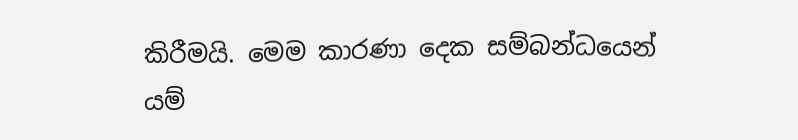කිරීමයි. මෙම කාරණා දෙක සම්බන්ධයෙන් යම්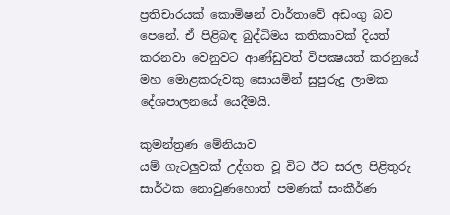ප්‍රතිචාරයක් කොමිෂන් වාර්තාවේ අඩංගු බව පෙනේ. ඒ පිළිබඳ බුද්ධිමය කතිකාවක් දියත් කරනවා වෙනුවට ආණ්ඩුවත් විපක්‍ෂයත් කරනුයේ මහ මොළකරුවකු සොයමින් සුපුරුදු ලාමක දේශපාලනයේ යෙදීමයි.

කුමන්ත්‍රණ මේනියාව
යම් ගැටලුවක් උද්ගත වූ විට ඊට සරල පිළිතුරු සාර්ථක නොවුණහොත් පමණක් සංකීර්ණ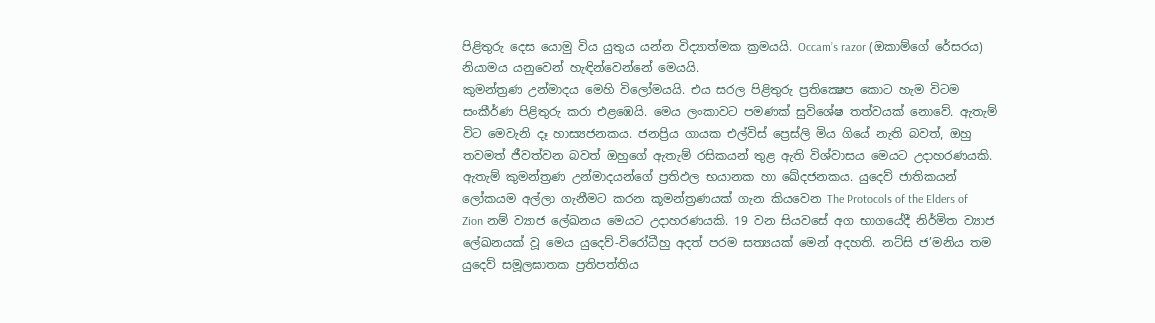පිළිතුරු දෙස යොමු විය යුතුය යන්න විද්‍යාත්මක ක්‍රමයයි. Occam’s razor (ඔකාම්ගේ රේසරය) නියාමය යනුවෙන් හැඳින්වෙන්නේ මෙයයි.
කුමන්ත්‍රණ උන්මාදය මෙහි විලෝමයයි. එය සරල පිළිතුරු ප්‍රතික්‍ෂෙප කොට හැම විටම සංකීර්ණ පිළිතුරු කරා එළඹෙයි. මෙය ලංකාවට පමණක් සුවිශේෂ තත්වයක් නොවේ. ඇතැම් විට මෙවැනි දෑ හාස්‍යජනකය. ජනප්‍රිය ගායක එල්විස් ප්‍රෙස්ලි මිය ගියේ නැති බවත්, ඔහු තවමත් ජීවත්වන බවත් ඔහුගේ ඇතැම් රසිකයන් තුළ ඇති විශ්වාසය මෙයට උදාහරණයකි. ඇතැම් කුමන්ත්‍රණ උන්මාදයන්ගේ ප්‍රතිඵල භයානක හා ඛේදජනකය. යුදෙව් ජාතිකයන් ලෝකයම අල්ලා ගැනීමට කරන කූමන්ත්‍රණයක් ගැන කියවෙන The Protocols of the Elders of Zion නම් ව්‍යාජ ලේඛනය මෙයට උදාහරණයකි. 19 වන සියවසේ අග භාගයේදී නිර්මිත ව්‍යාජ ලේඛනයක් වූ මෙය යුදෙව්-විරෝධීහු අදත් පරම සත්‍යයක් මෙන් අදහති. නට්සි ජ’මනිය තම යුදෙව් සමූලඝාතක ප්‍රතිපත්තිය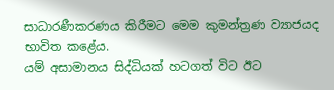සාධාරණීකරණය කිරීමට මෙම කුමන්ත්‍රණ ව්‍යාජයද භාවිත කළේය.
යම් අසාමානය සිද්ධියක් හටගත් විට ඊට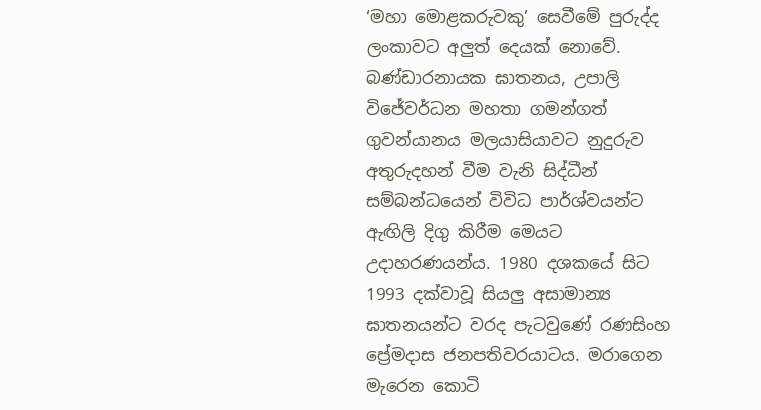‘මහා මොළකරුවකු’ සෙවීමේ පුරුද්ද ලංකාවට අලුත් දෙයක් නොවේ. බණ්ඩාරනායක ඝාතනය, උපාලි විජේවර්ධන මහතා ගමන්ගත් ගුවන්යානය මලයාසියාවට නුදුරුව අතුරුදහන් වීම වැනි සිද්ධීන් සම්බන්ධයෙන් විවිධ පාර්ශ්වයන්ට ඇඟිලි දිගු කිරීම මෙයට උදාහරණයන්ය. 1980 දශකයේ සිට 1993 දක්වාවූ සියලු අසාමාන්‍ය ඝාතනයන්ට වරද පැටවුණේ රණසිංහ ප්‍රේමදාස ජනපතිවරයාටය. මරාගෙන මැරෙන කොටි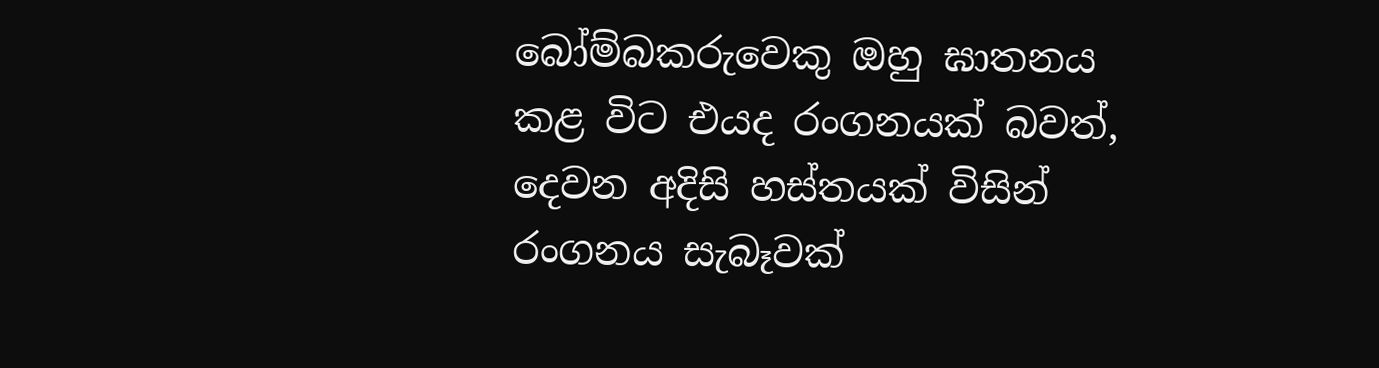බෝම්බකරුවෙකු ඔහු ඝාතනය කළ විට එයද රංගනයක් බවත්, දෙවන අදිසි හස්තයක් විසින් රංගනය සැබෑවක්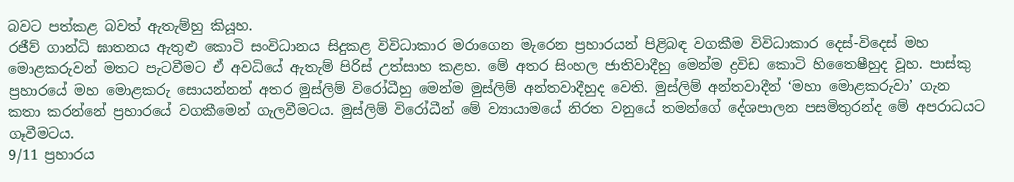බවට පත්කළ බවත් ඇතැම්හු කියූහ.
රජීව් ගාන්ධි ඝාතනය ඇතුළු කොටි සංවිධානය සිදුකළ විවිධාකාර මරාගෙන මැරෙන ප්‍රහාරයන් පිළිබඳ වගකීම විවිධාකාර දෙස්-විදෙස් මහ මොළකරුවන් මතට පැටවීමට ඒ අවධියේ ඇතැම් පිරිස් උත්සාහ කළහ. මේ අතර සිංහල ජාතිවාදීහු මෙන්ම ද්‍රවිඩ කොටි හිතෛෂීහුද වූහ. පාස්කු ප්‍රහාරයේ මහ මොළකරු සොයන්නන් අතර මුස්ලිම් විරෝධීහු මෙන්ම මුස්ලිම් අන්තවාදීහුද වෙති. මුස්ලිම් අන්තවාදීන් ‘මහා මොළකරුවා’ ගැන කතා කරන්නේ ප්‍රහාරයේ වගකීමෙන් ගැලවීමටය. මුස්ලිම් විරෝධීන් මේ ව්‍යායාමයේ නිරත වනුයේ තමන්ගේ දේශපාලන පසමිතුරන්ද මේ අපරාධයට ගෑවීමටය.
9/11 ප්‍රහාරය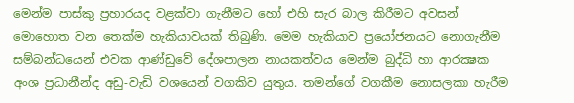මෙන්ම පාස්කු ප්‍රහාරයද වළක්වා ගැනීමට හෝ එහි සැර බාල කිරීමට අවසන් මොහොත වන තෙක්ම හැකියාවයක් තිබුණි. මෙම හැකියාව ප්‍රයෝජනයට නොගැනීම සම්බන්ධයෙන් එවක ආණ්ඩුවේ දේශපාලන නායකත්වය මෙන්ම බුද්ධි හා ආරක්‍ෂක අංශ ප්‍රධානීන්ද අඩු-වැඩි වශයෙන් වගකිව යුතුය. තමන්ගේ වගකීම නොසලකා හැරීම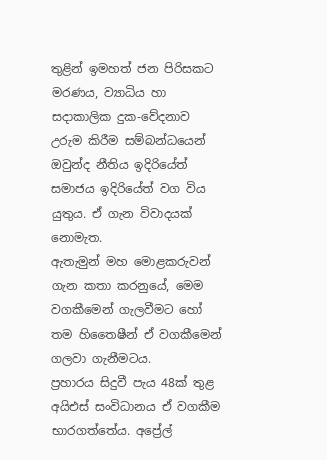තුළින් ඉමහත් ජන පිරිසකට මරණය, ව්‍යාධිය හා සදාකාලික දුක-වේදනාව උරුම කිරීම සම්බන්ධයෙන් ඔවුන්ද නීතිය ඉදිරියේත් සමාජය ඉදිරියේත් වග විය යුතුය. ඒ ගැන විවාදයක් නොමැත.
ඇතැමුන් මහ මොළකරුවන් ගැන කතා කරනුයේ, මෙම වගකීමෙන් ගැලවීමට හෝ තම හිතෛෂීන් ඒ වගකීමෙන් ගලවා ගැනීමටය.
ප්‍රහාරය සිදුවී පැය 48ක් තුළ අයිඑස් සංවිධානය ඒ වගකීම භාරගත්තේය. අප්‍රේල්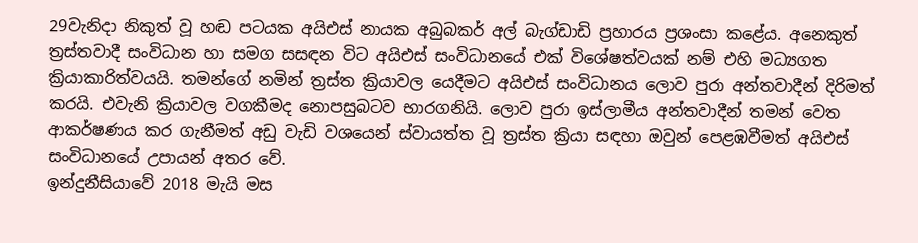29වැනිදා නිකුත් වූ හඬ පටයක අයිඑස් නායක අබුබකර් අල් බැග්ඩාඩි ප්‍රහාරය ප්‍රශංසා කළේය. අනෙකුත් ත්‍රස්තවාදී සංවිධාන හා සමග සසඳන විට අයිඑස් සංවිධානයේ එක් විශේෂත්වයක් නම් එහි මධ්‍යගත ක්‍රියාකාරිත්වයයි. තමන්ගේ නමින් ත්‍රස්ත ක්‍රියාවල යෙදීමට අයිඑස් සංවිධානය ලොව පුරා අන්තවාදීන් දිරිමත් කරයි. එවැනි ක්‍රියාවල වගකීමද නොපසුබටව භාරගනියි. ලොව පුරා ඉස්ලාමීය අන්තවාදීන් තමන් වෙත ආකර්ෂණය කර ගැනීමත් අඩු වැඩි වශයෙන් ස්වායත්ත වූ ත්‍රස්ත ක්‍රියා සඳහා ඔවුන් පෙළඹවීමත් අයිඑස් සංවිධානයේ උපායන් අතර වේ.
ඉන්දුනීසියාවේ 2018 මැයි මස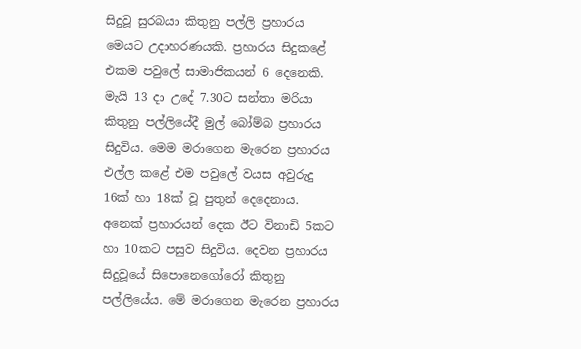සිදුවූ සුරබයා කිතුනු පල්ලි ප්‍රහාරය මෙයට උදාහරණයකි. ප්‍රහාරය සිදුකළේ එකම පවුලේ සාමාජිකයන් 6 දෙනෙකි. මැයි 13 දා උදේ 7.30ට සන්තා මරියා කිතුනු පල්ලියේදී මුල් බෝම්බ ප්‍රහාරය සිදුවිය. මෙම මරාගෙන මැරෙන ප්‍රහාරය එල්ල කළේ එම පවුලේ වයස අවුරුදු 16ක් හා 18ක් වූ පුතුන් දෙදෙනාය. අනෙක් ප්‍රහාරයන් දෙක ඊට විනාඩි 5කට හා 10කට පසුව සිදුවිය. දෙවන ප්‍රහාරය සිදුවූයේ සිපොනෙගෝරෝ කිතුනු පල්ලියේය. මේ මරාගෙන මැරෙන ප්‍රහාරය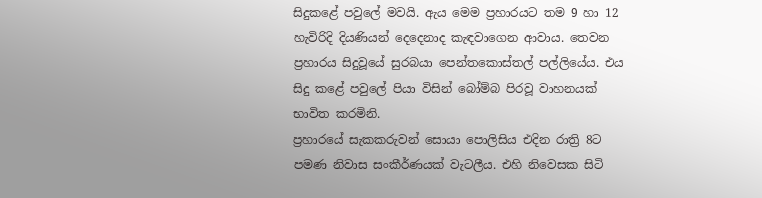සිදුකළේ පවුලේ මවයි. ඇය මෙම ප්‍රහාරයට තම 9 හා 12 හැවිරිදි දියණියන් දෙදෙනාද කැඳවාගෙන ආවාය. තෙවන ප්‍රහාරය සිදුවූයේ සුරබයා පෙන්තකොස්තල් පල්ලියේය. එය සිදු කළේ පවුලේ පියා විසින් බෝම්බ පිරවූ වාහනයක් භාවිත කරමිනි.
ප්‍රහාරයේ සැකකරුවන් සොයා පොලිසිය එදින රාත්‍රි 8ට පමණ නිවාස සංකීර්ණයක් වැටලීය. එහි නිවෙසක සිටි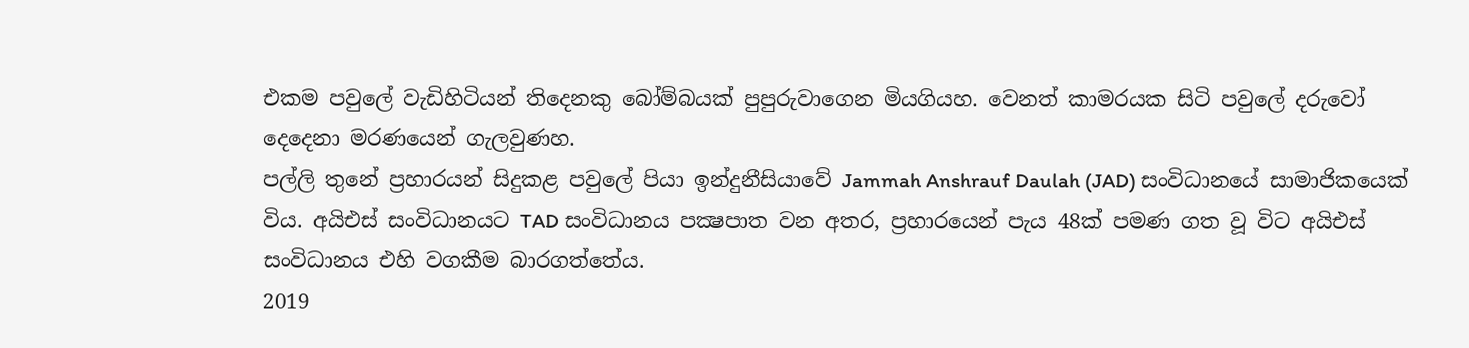එකම පවුලේ වැඩිහිටියන් තිදෙනකු බෝම්බයක් පුපුරුවාගෙන මියගියහ. වෙනත් කාමරයක සිටි පවුලේ දරුවෝ දෙදෙනා මරණයෙන් ගැලවුණහ.
පල්ලි තුනේ ප්‍රහාරයන් සිදුකළ පවුලේ පියා ඉන්දුනීසියාවේ Jammah Anshrauf Daulah (JAD) සංවිධානයේ සාමාජිකයෙක් විය. අයිඑස් සංවිධානයට TAD සංවිධානය පක්‍ෂපාත වන අතර, ප්‍රහාරයෙන් පැය 48ක් පමණ ගත වූ විට අයිඑස් සංවිධානය එහි වගකීම බාරගත්තේය.
2019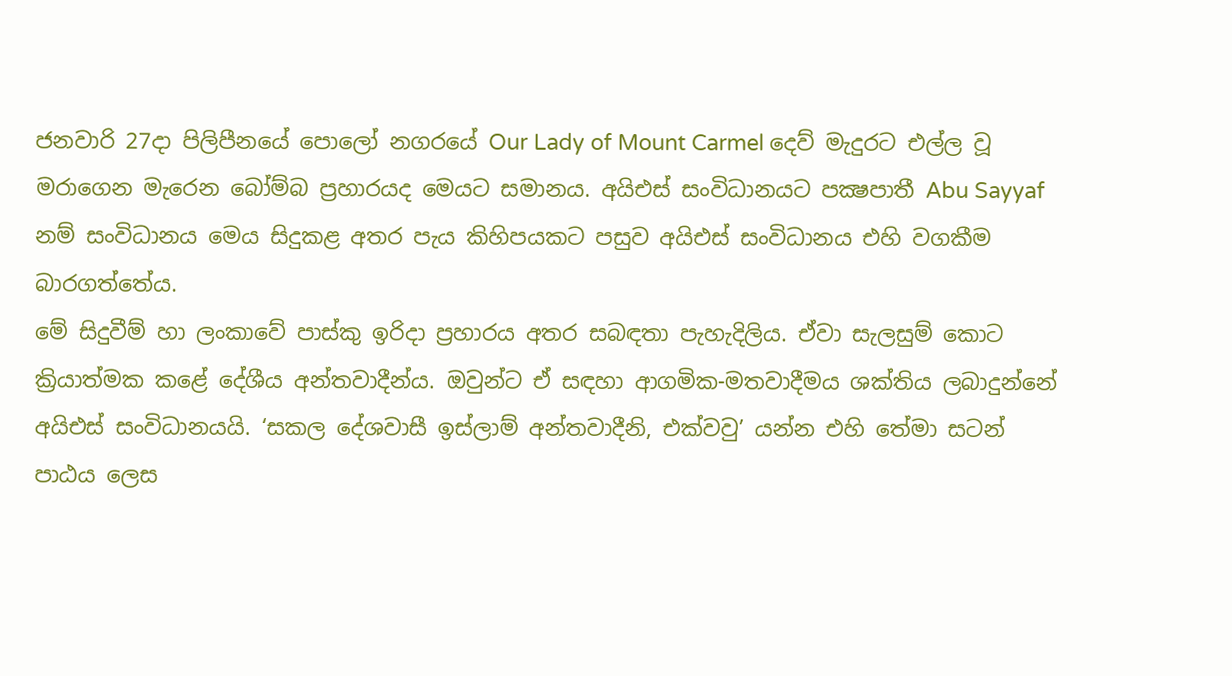ජනවාරි 27දා පිලිපීනයේ පොලෝ නගරයේ Our Lady of Mount Carmel දෙව් මැදුරට එල්ල වූ මරාගෙන මැරෙන බෝම්බ ප්‍රහාරයද මෙයට සමානය. අයිඑස් සංවිධානයට පක්‍ෂපාතී Abu Sayyaf නම් සංවිධානය මෙය සිදුකළ අතර පැය කිහිපයකට පසුව අයිඑස් සංවිධානය එහි වගකීම බාරගත්තේය.
මේ සිදුවීම් හා ලංකාවේ පාස්කු ඉරිදා ප්‍රහාරය අතර සබඳතා පැහැදිලිය. ඒවා සැලසුම් කොට ක්‍රියාත්මක කළේ දේශීය අන්තවාදීන්ය. ඔවුන්ට ඒ සඳහා ආගමික-මතවාදීමය ශක්තිය ලබාදුන්නේ අයිඑස් සංවිධානයයි. ‘සකල දේශවාසී ඉස්ලාම් අන්තවාදීනි, එක්වවු’ යන්න එහි තේමා සටන් පාඨය ලෙස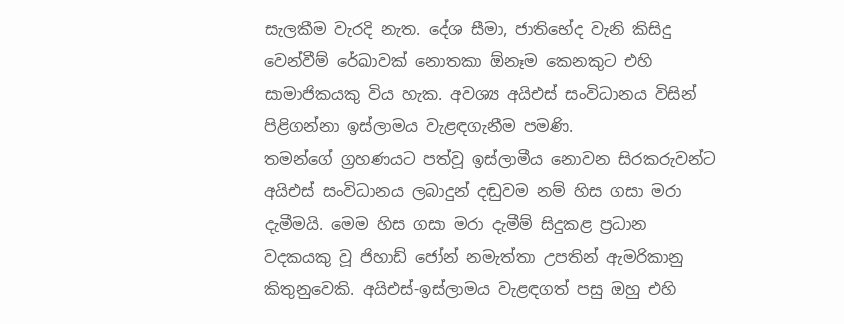සැලකීම වැරදි නැත. දේශ සීමා, ජාතිභේද වැනි කිසිදු වෙන්වීම් රේඛාවක් නොතකා ඕනෑම කෙනකුට එහි සාමාජිකයකු විය හැක. අවශ්‍ය අයිඑස් සංවිධානය විසින් පිළිගන්නා ඉස්ලාමය වැළඳගැනීම පමණි.
තමන්ගේ ග්‍රහණයට පත්වූ ඉස්ලාමීය නොවන සිරකරුවන්ට අයිඑස් සංවිධානය ලබාදුන් දඬුවම නම් හිස ගසා මරා දැමීමයි. මෙම හිස ගසා මරා දැමීම් සිදුකළ ප්‍රධාන වදකයකු වූ ජිහාඩ් ජෝන් නමැත්තා උපතින් ඇමරිකානු කිතුනුවෙකි. අයිඑස්-ඉස්ලාමය වැළඳගත් පසු ඔහු එහි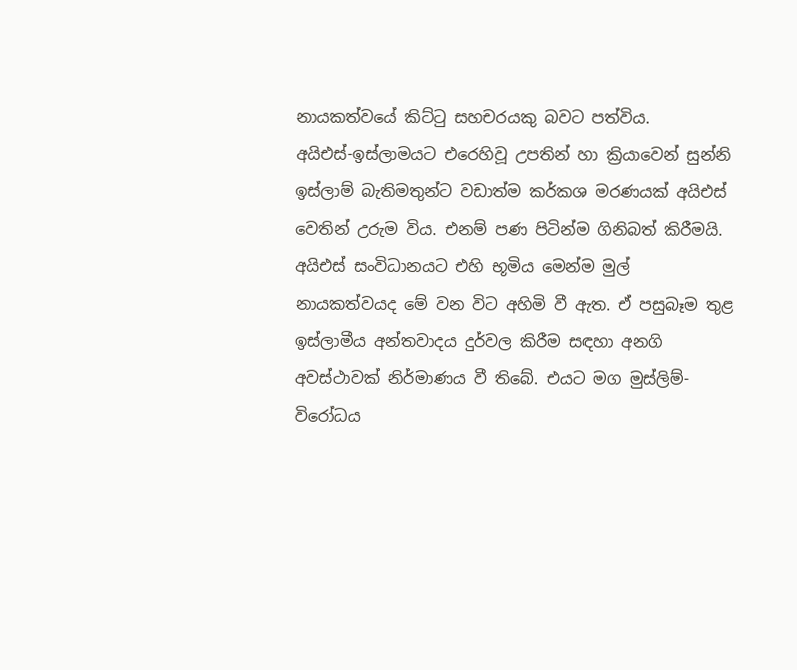නායකත්වයේ කිට්ටු සහචරයකු බවට පත්විය.
අයිඑස්-ඉස්ලාමයට එරෙහිවූ උපතින් හා ක්‍රියාවෙන් සුන්නි ඉස්ලාම් බැතිමතුන්ට වඩාත්ම කර්කශ මරණයක් අයිඑස් වෙතින් උරුම විය. එනම් පණ පිටින්ම ගිනිබත් කිරීමයි.
අයිඑස් සංවිධානයට එහි භූමිය මෙන්ම මුල් නායකත්වයද මේ වන විට අහිමි වී ඇත. ඒ පසුබෑම තුළ ඉස්ලාමීය අන්තවාදය දුර්වල කිරීම සඳහා අනගි අවස්ථාවක් නිර්මාණය වී තිබේ. එයට මග මුස්ලිම්-විරෝධය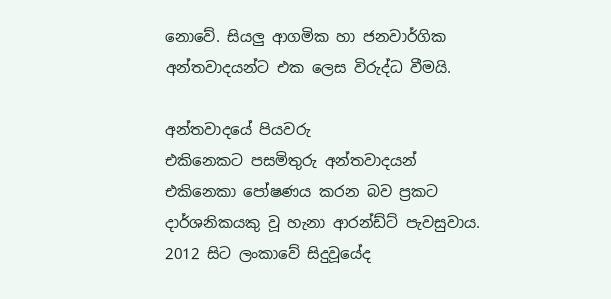නොවේ. සියලු ආගමික හා ජනවාර්ගික අන්තවාදයන්ට එක ලෙස විරුද්ධ වීමයි.

අන්තවාදයේ පියවරු
එකිනෙකට පසමිතුරු අන්තවාදයන් එකිනෙකා පෝෂණය කරන බව ප්‍රකට දාර්ශනිකයකු වූ හැනා ආරන්ඩ්ට් පැවසුවාය. 2012 සිට ලංකාවේ සිදුවූයේද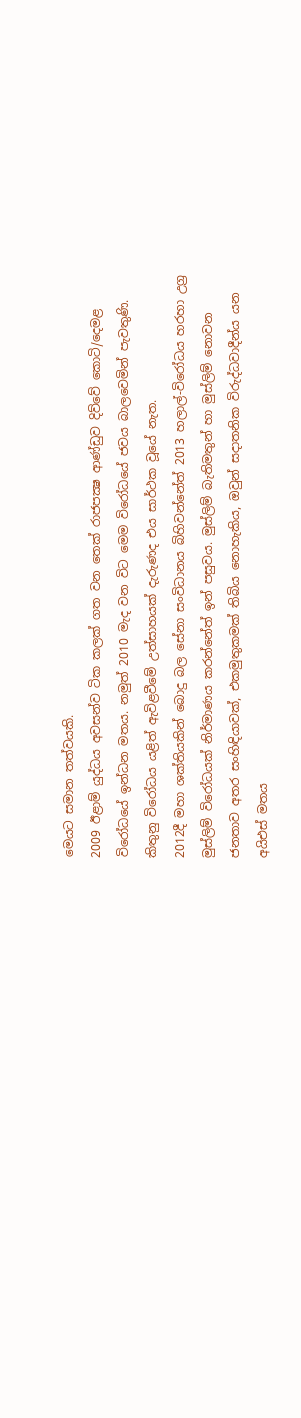මෙයට සමාන තත්වයකි.
2009 ඊළාම් යුද්ධය අවසන්ව ටික කලක් ගත වන තෙක් රාජපක්‍ෂ ආණ්ඩුව දිව්වේ කොටි/දෙමළ විරෝධයේ ඉන්ධන මතය. නමුත් 2010 මැද වන විට මෙම විරෝධයේ ජවය බාලවෙමින් පැවතුණි. කිතුනු විරෝධය යළිත් ඇවිළවීමේ උත්සාහයක් දැරුණද එය සාර්ථක වූයේ නැත.
2012දී මහා ශක්තියකින් බොදු බල සේනා සංවිධානය බිහිවන්නේත් 2013 හලාල්-විරෝධය හරහා උග්‍ර මුස්ලිම් විරෝධයක් නිර්මාණය කරන්නේත් ඉන් පසුවය. මුස්ලිම් බැතිමතුන් හා මුස්ලිම් නොවන ජනතාව අතර සංහිඳියාවක්, එකමුතුකමක් තිබිය නොහැකිය, ඔවුන් සදාතනික විරුද්ධවාදීන්ය යන අයිඑස් මතය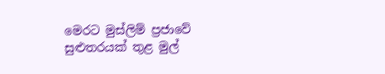මෙරට මුස්ලිම් ප්‍රජාවේ සුළුතරයක් තුළ මුල්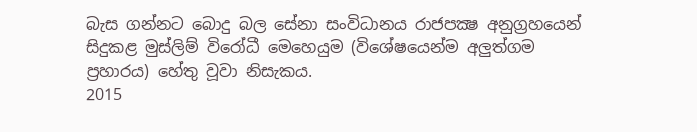බැස ගන්නට බොදු බල සේනා සංවිධානය රාජපක්‍ෂ අනුග්‍රහයෙන් සිදුකළ මුස්ලිම් විරෝධී මෙහෙයුම (විශේෂයෙන්ම අලුත්ගම ප්‍රහාරය) හේතු වූවා නිසැකය.
2015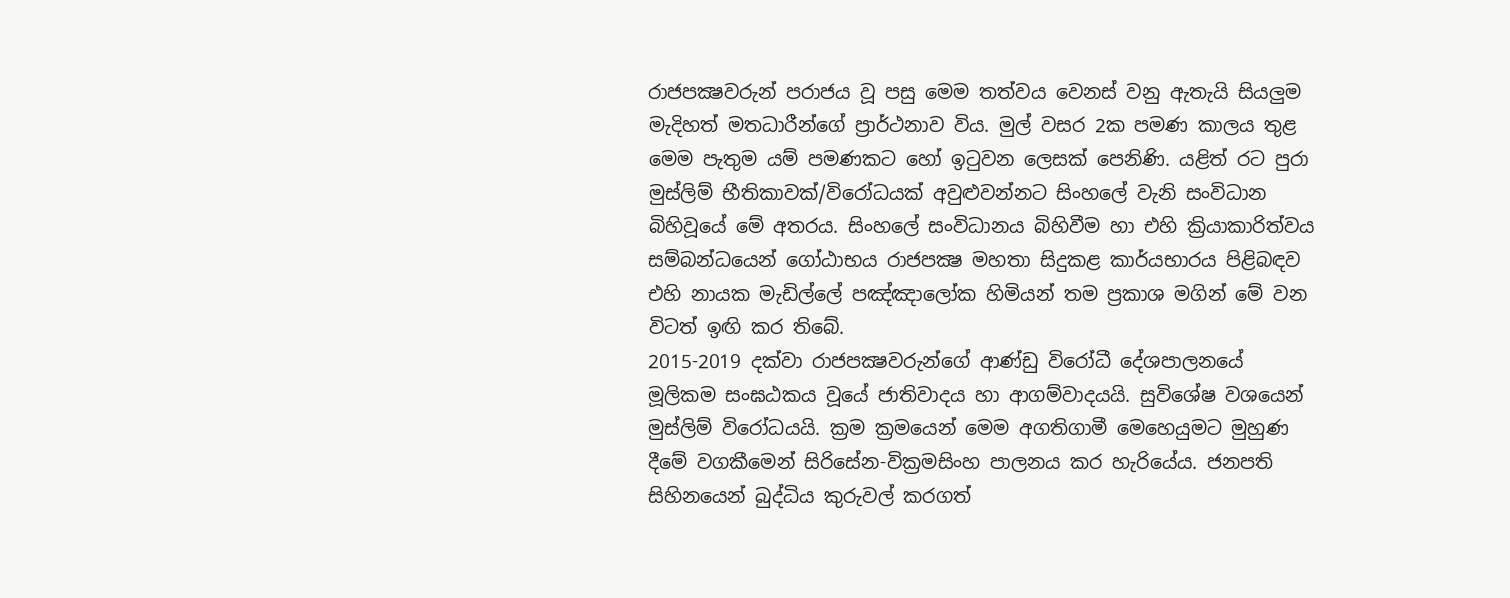රාජපක්‍ෂවරුන් පරාජය වූ පසු මෙම තත්වය වෙනස් වනු ඇතැයි සියලුම මැදිහත් මතධාරීන්ගේ ප්‍රාර්ථනාව විය. මුල් වසර 2ක පමණ කාලය තුළ මෙම පැතුම යම් පමණකට හෝ ඉටුවන ලෙසක් පෙනිණි. යළිත් රට පුරා මුස්ලිම් භීතිකාවක්/විරෝධයක් අවුළුවන්නට සිංහලේ වැනි සංවිධාන බිහිවූයේ මේ අතරය. සිංහලේ සංවිධානය බිහිවීම හා එහි ක්‍රියාකාරිත්වය සම්බන්ධයෙන් ගෝඨාභය රාජපක්‍ෂ මහතා සිදුකළ කාර්යභාරය පිළිබඳව එහි නායක මැඩිල්ලේ පඤ්ඤාලෝක හිමියන් තම ප්‍රකාශ මගින් මේ වන විටත් ඉඟි කර තිබේ.
2015-2019 දක්වා රාජපක්‍ෂවරුන්ගේ ආණ්ඩු විරෝධී දේශපාලනයේ මූලිකම සංඝඨකය වූයේ ජාතිවාදය හා ආගම්වාදයයි. සුවිශේෂ වශයෙන් මුස්ලිම් විරෝධයයි. ක්‍රම ක්‍රමයෙන් මෙම අගතිගාමී මෙහෙයුමට මුහුණ දීමේ වගකීමෙන් සිරිසේන-වික්‍රමසිංහ පාලනය කර හැරියේය. ජනපති සිහිනයෙන් බුද්ධිය කුරුවල් කරගත්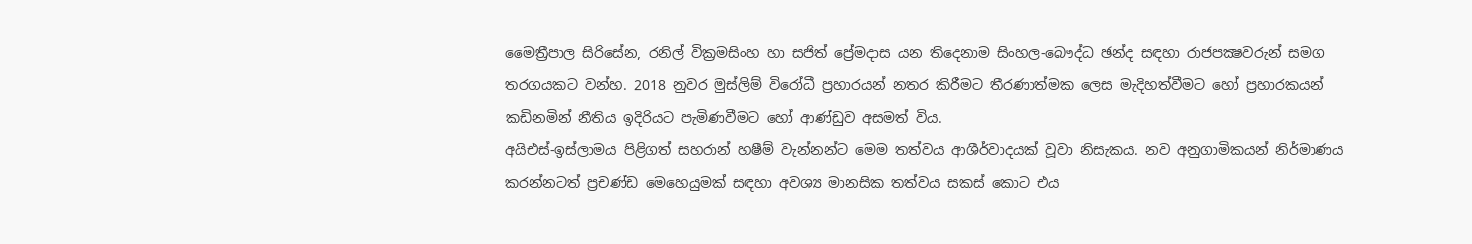මෛත්‍රීපාල සිරිසේන, රනිල් වික්‍රමසිංහ හා සජිත් ප්‍රේමදාස යන තිදෙනාම සිංහල-බෞද්ධ ඡන්ද සඳහා රාජපක්‍ෂවරුන් සමග තරගයකට වන්හ. 2018 නුවර මුස්ලිම් විරෝධී ප්‍රහාරයන් නතර කිරීමට තීරණාත්මක ලෙස මැදිහත්වීමට හෝ ප්‍රහාරකයන් කඩිනමින් නීතිය ඉදිරියට පැමිණවීමට හෝ ආණ්ඩුව අසමත් විය.
අයිඑස්-ඉස්ලාමය පිළිගත් සහරාන් හෂීම් වැන්නන්ට මෙම තත්වය ආශීර්වාදයක් වූවා නිසැකය. නව අනුගාමිකයන් නිර්මාණය කරන්නටත් ප්‍රචණ්ඩ මෙහෙයුමක් සඳහා අවශ්‍ය මානසික තත්වය සකස් කොට එය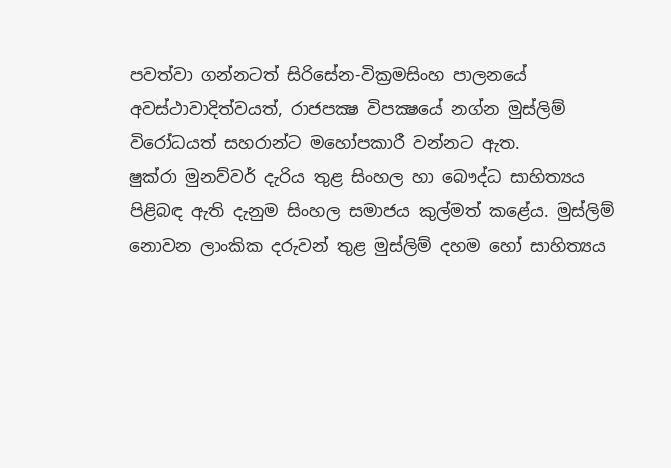පවත්වා ගන්නටත් සිරිසේන-වික්‍රමසිංහ පාලනයේ අවස්ථාවාදිත්වයත්, රාජපක්‍ෂ විපක්‍ෂයේ නග්න මුස්ලිම් විරෝධයත් සහරාන්ට මහෝපකාරී වන්නට ඇත.
ෂුක්රා මුනව්වර් දැරිය තුළ සිංහල හා බෞද්ධ සාහිත්‍යය පිළිබඳ ඇති දැනුම සිංහල සමාජය කුල්මත් කළේය. මුස්ලිම් නොවන ලාංකික දරුවන් තුළ මුස්ලිම් දහම හෝ සාහිත්‍යය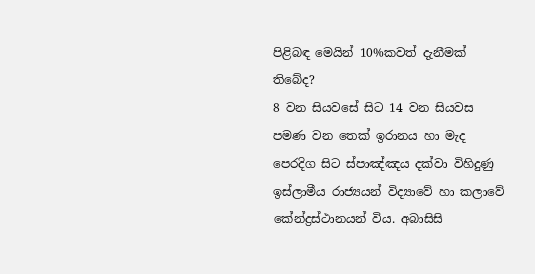පිළිබඳ මෙයින් 10%කවත් දැනීමක් තිබේද?
8 වන සියවසේ සිට 14 වන සියවස පමණ වන තෙක් ඉරානය හා මැද පෙරදිග සිට ස්පාඤ්ඤය දක්වා විහිදුණු ඉස්ලාමීය රාජ්‍යයන් විද්‍යාවේ හා කලාවේ කේන්ද්‍රස්ථානයන් විය. අබාසිසි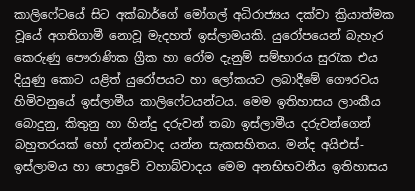කාලිෆේටයේ සිට අක්බාර්ගේ මෝගල් අධිරාජ්‍යය දක්වා ක්‍රියාත්මක වූයේ අගතිගාමී නොවූ මැදහත් ඉස්ලාමයකි. යුරෝපයෙන් බැහැර කෙරුණු පෞරාණික ග්‍රීක හා රෝම දැනුම් සම්භාරය සුරැක එය දියුණු කොට යළිත් යුරෝපයට හා ලෝකයට ලබාදීමේ ගෞරවය හිමිවනුයේ ඉස්ලාමීය කාලිෆේටයන්ටය. මෙම ඉතිහාසය ලාංකීය බොදුනු, කිතුනු හා හින්දු දරුවන් තබා ඉස්ලාමීය දරුවන්ගෙන් බහුතරයක් හෝ දන්නවාද යන්න සැකසහිතය. මන්ද අයිඑස්-ඉස්ලාමය හා පොදුවේ වහාබ්වාදය මෙම අනභිභවනීය ඉතිහාසය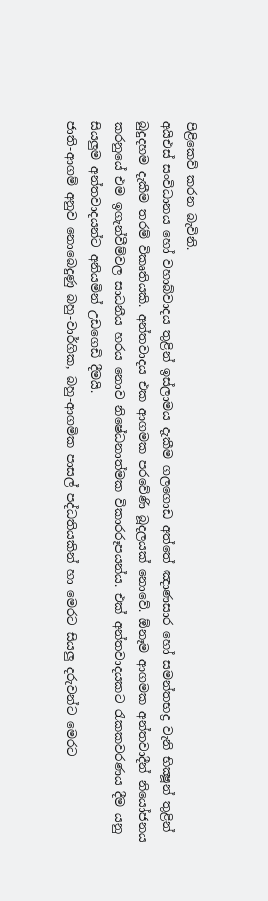පිළිකෙව් කරන බැවිනි.
අයිඑස් සංවිධානය හෝ වහාබ්වාදය තුළින් ඉස්ලාමය දැකීම ගලගොඩ අත්තේ ඤාණසාර හෝ සමන්තභද්‍ර වැනි භික්‍ෂූන් තුළින් බුදුදහම දැකීම තරම් විකෘතියකි. අන්තවාදය එක ආගමක පරවේණි බූදලයක් නොවේ. ඕනෑම ආගමක අන්තවාදීන් නියෝජනය කරනුයේ එම ඉගැන්වීම්වල සාධනීය හරය නොව නිෂේධනාත්මක විකාරරූපයන්ය. එක් අන්තවාදයකට රැකකවරණය දීම යනු සියලුම අන්තවාදයන්ට අනියමින් උඩගෙඩි දීමයි.
ජාති-ආගම් අනුව නොබෙදුණු බහු-වාර්ගික, බහු-ආගමික පාසල් පද්ධතියකින් හා මෙරට සියලු දරුවන්ට මෙරට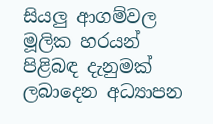සියලු ආගම්වල මූලික හරයන් පිළිබඳ දැනුමක් ලබාදෙන අධ්‍යාපන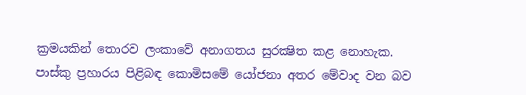ක්‍රමයකින් තොරව ලංකාවේ අනාගතය සුරක්‍ෂිත කළ නොහැක. පාස්කු ප්‍රහාරය පිළිබඳ කොමිසමේ යෝජනා අතර මේවාද වන බව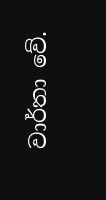වාර්තා වේ.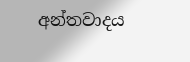අන්තවාදය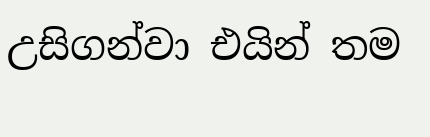උසිගන්වා එයින් තම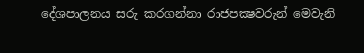දේශපාලනය සරු කරගන්නා රාජපක්‍ෂවරුන් මෙවැනි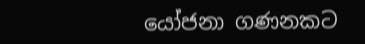යෝජනා ගණනකට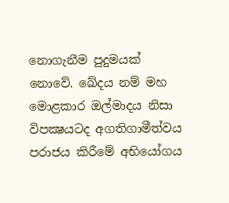නොගැනීම පුදුමයක් නොවේ. ඛේදය නම් මහ මොළකාර ඔල්මාදය නිසා විපක්‍ෂයටද අගතිගාමීත්වය පරාජය කිරීමේ අභියෝගය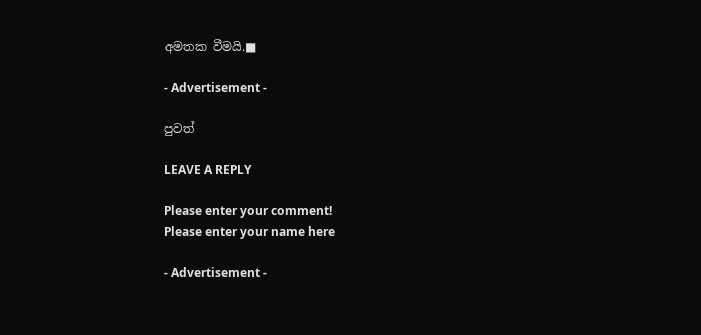අමතක වීමයි.■

- Advertisement -

පුවත්

LEAVE A REPLY

Please enter your comment!
Please enter your name here

- Advertisement -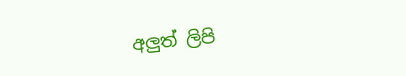අලුත් ලිපි